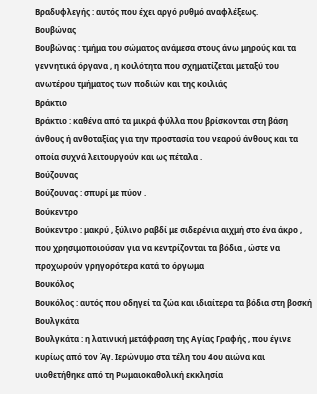Βραδυφλεγής : αυτός που έχει αργό ρυθμό αναφλέξεως.
Βουβώνας
Βουβώνας : τμήμα του σώματος ανάμεσα στους άνω μηρούς και τα γεννητικά όργανα , η κοιλότητα που σχηματίζεται μεταξύ του ανωτέρου τμήματος των ποδιών και της κοιλιάς
Βράκτιο
Βράκτιο : καθένα από τα μικρά φύλλα που βρίσκονται στη βάση άνθους ή ανθοταξίας για την προστασία του νεαρού άνθους και τα οποία συχνά λειτουργούν και ως πέταλα .
Βούζουνας
Βούζουνας : σπυρί με πύον .
Βούκεντρο
Βούκεντρο : μακρύ , ξύλινο ραβδί με σιδερένια αιχμή στο ένα άκρο , που χρησιμοποιούσαν για να κεντρίζονται τα βόδια , ώστε να προχωρούν γρηγορότερα κατά το όργωμα
Βουκόλος
Βουκόλος : αυτός που οδηγεί τα ζώα και ιδιαίτερα τα βόδια στη βοσκή
Βουλγκάτα
Βουλγκάτα : η λατινική μετάφραση της Αγίας Γραφής , που έγινε κυρίως από τον Άγ. Ιερώνυμο στα τέλη του 4ου αιώνα και υιοθετήθηκε από τη Ρωμαιοκαθολική εκκλησία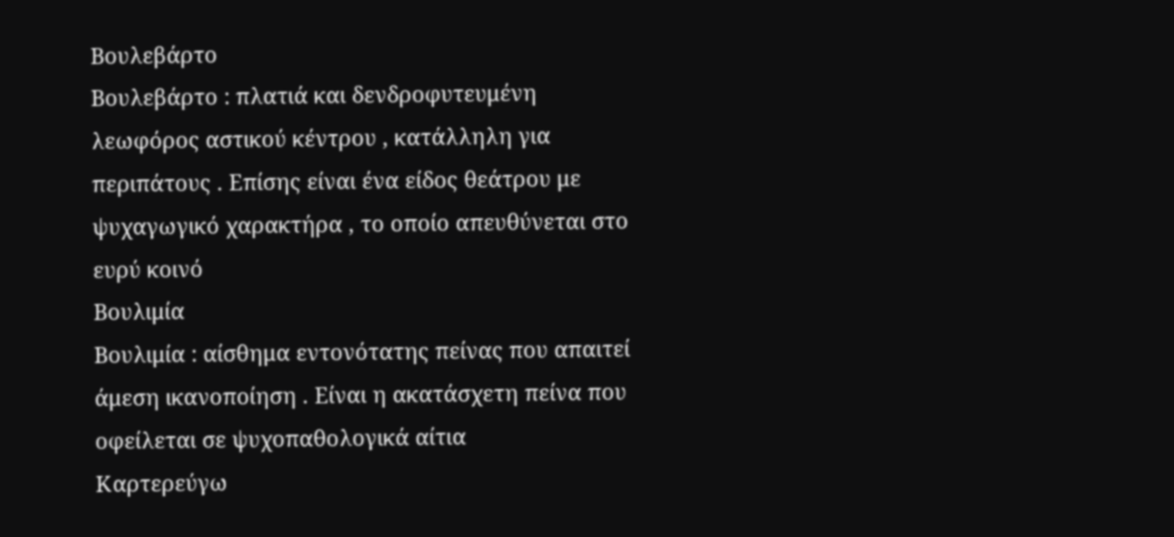Βουλεβάρτο
Βουλεβάρτο : πλατιά και δενδροφυτευμένη λεωφόρος αστικού κέντρου , κατάλληλη για περιπάτους . Επίσης είναι ένα είδος θεάτρου με ψυχαγωγικό χαρακτήρα , το οποίο απευθύνεται στο ευρύ κοινό
Βουλιμία
Βουλιμία : αίσθημα εντονότατης πείνας που απαιτεί άμεση ικανοποίηση . Είναι η ακατάσχετη πείνα που οφείλεται σε ψυχοπαθολογικά αίτια
Καρτερεύγω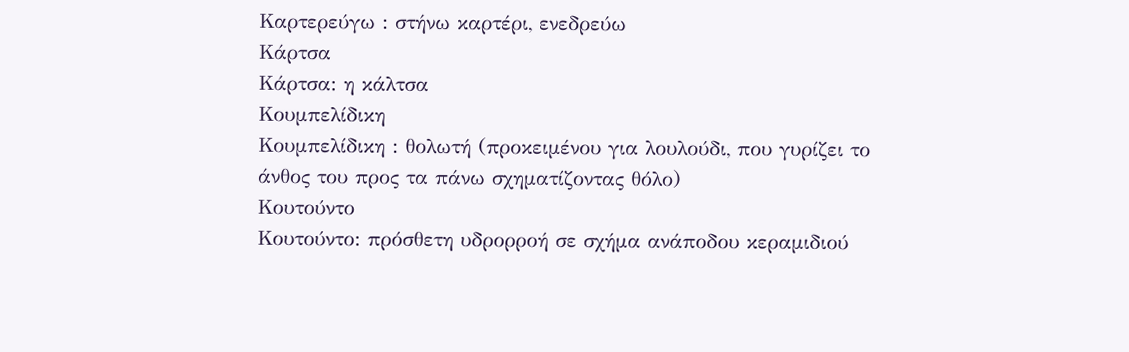Καρτερεύγω : στήνω καρτέρι, ενεδρεύω
Κάρτσα
Κάρτσα: η κάλτσα
Κουμπελίδικη
Κουμπελίδικη : θολωτή (προκειμένου για λουλούδι, που γυρίζει το άνθος του προς τα πάνω σχηματίζοντας θόλο)
Κουτούντο
Κουτούντο: πρόσθετη υδρορροή σε σχήμα ανάποδου κεραμιδιού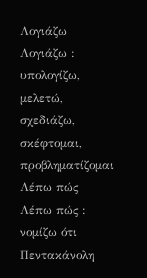Λογιάζω
Λογιάζω : υπολογίζω, μελετώ, σχεδιάζω, σκέφτομαι, προβληματίζομαι
Λέπω πώς
Λέπω πώς : νομίζω ότι
Πεντακάνολη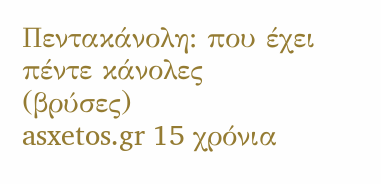Πεντακάνολη: που έχει πέντε κάνολες (βρύσες)
asxetos.gr 15 χρόνια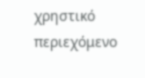χρηστικό περιεχόμενο